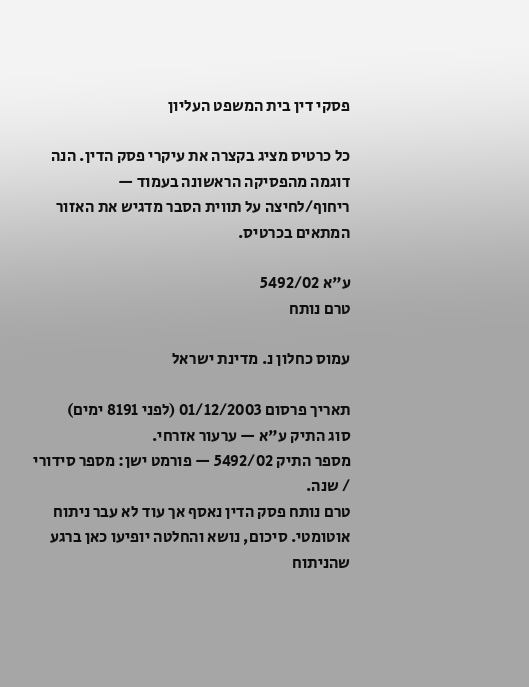פסקי דין בית המשפט העליון

כל כרטיס מציג בקצרה את עיקרי פסק הדין. הנה דוגמה מהפסיקה הראשונה בעמוד — ריחוף/לחיצה על תווית הסבר מדגיש את האזור המתאים בכרטיס.

ע"א 5492/02
טרם נותח

עמוס כחלון נ. מדינת ישראל

תאריך פרסום 01/12/2003 (לפני 8191 ימים)
סוג התיק ע"א — ערעור אזרחי.
מספר התיק 5492/02 — פורמט ישן: מספר סידורי / שנה.
טרם נותח פסק הדין נאסף אך עוד לא עבר ניתוח אוטומטי. סיכום, נושא והחלטה יופיעו כאן ברגע שהניתוח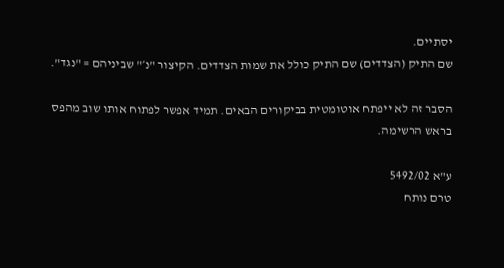יסתיים.
שם התיק (הצדדים) שם התיק כולל את שמות הצדדים. הקיצור "נ׳" שביניהם = "נגד".

הסבר זה לא ייפתח אוטומטית בביקורים הבאים. תמיד אפשר לפתוח אותו שוב מהפס בראש הרשימה.

ע"א 5492/02
טרם נותח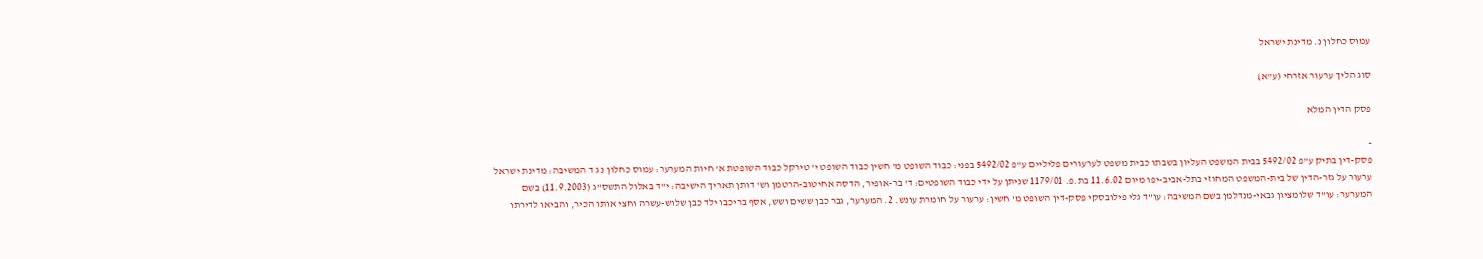עמוס כחלון נ. מדינת ישראל

סוג הליך ערעור אזרחי (ע"א)

פסק הדין המלא

-
פסק-דין בתיק ע"פ 5492/02 בבית המשפט העליון בשבתו כבית משפט לערעורים פליליים ע"פ 5492/02 בפני: כבוד השופט מ' חשין כבוד השופט י' טירקל כבוד השופטת א' חיות המערער: עמוס כחלון נ ג ד המשיבה: מדינת ישראל ערעור על גזר-הדין של בית-המשפט המחוזי בתל-אביב-יפו מיום 11.6.02 בת.פ. 1179/01 שניתן על ידי כבוד השופטים: ד' בר-אופיר, הדסה אחיטוב-הרטמן וש' דותן תאריך הישיבה: י"ד באלול התשס"ג (11.9.2003) בשם המערער: עו"ד שלומציון גבאי-מנדלמן בשם המשיבה: עו"ד גלי פילובסקי פסק-דין השופט מ' חשין: ערעור על חומרת עונש. 2. המערער, גבר כבן ששים ושש, אסף בריכבו ילד כבן שלוש-עשרה וחצי אותו הכיר, והביאו לדירתו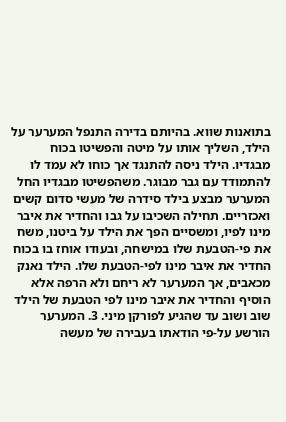בתואנות שווא. בהיותם בדירה התנפל המערער על הילד, השליך אותו על מיטה והפשיטו בכוח מבגדיו. הילד ניסה להתנגד אך כוחו לא עמד לו להתמודד עם גבר מבוגר. משהפשיטו מבגדיו החל המערער מבצע בילד סידרה של מעשי סדום קשים ואכזריים. תחילה השכיבו על גבו והחדיר את איבר מינו לפיו, ומשסיים הפך את הילד על ביטנו, משח את פי-הטבעת שלו במישחה, ובעודו אוחז בו בכוח החדיר את איבר מינו לפי-הטבעת שלו. הילד נאנק מכאבים, אך המערער לא ריחם ולא הרפה אלא הוסיף והחדיר את איבר מינו לפי הטבעת של הילד שוב ושוב עד שהגיע לפורקן מיני. 3. המערער הורשע על-פי הודאתו בעבירה של מעשה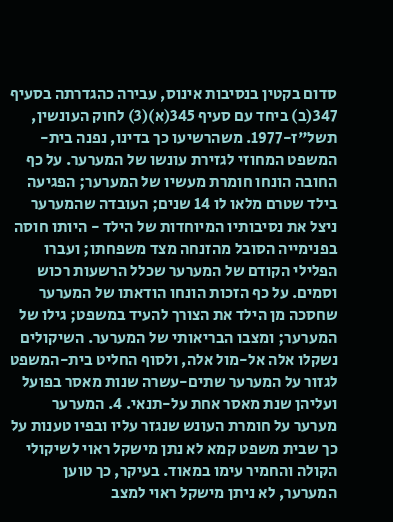סדום בקטין בנסיבות אינוס, עבירה כהגדרתה בסעיף 347(ב) ביחד עם סעיף 345(א)(3) לחוק העונשין, תשל"ז-1977. משהרשיעו כך בדינו, נפנה בית-המשפט המחוזי לגזירת עונשו של המערער. על כף החובה הונחו חומרת מעשיו של המערער; הפגיעה בילד שטרם מלאו לו 14 שנים; העובדה שהמערער ניצל את נסיבותיו המיוחדות של הילד - היותו חוסה בפנימייה הסובל מהזנחה מצד משפחתו; ועברו הפלילי הקודם של המערער שכלל הרשעות רכוש וסמים. על כף הזכות הונחו הודאתו של המערער שחסכה מן הילד את הצורך להעיד במשפט; גילו של המערער; ומצבו הבריאותי של המערער. השיקולים נשקלו אלה אל-מול אלה, ולסוף החליט בית-המשפט לגזור על המערער שתים-עשרה שנות מאסר בפועל ועליהן שנת מאסר אחת על-תנאי. 4. המערער מערער על חומרת העונש שנגזר עליו ובפיו טענות על כך שבית משפט קמא לא נתן מישקל ראוי לשיקולי הקולה והחמיר עימו במאוד. בעיקר, כך טוען המערער, לא ניתן מישקל ראוי למצב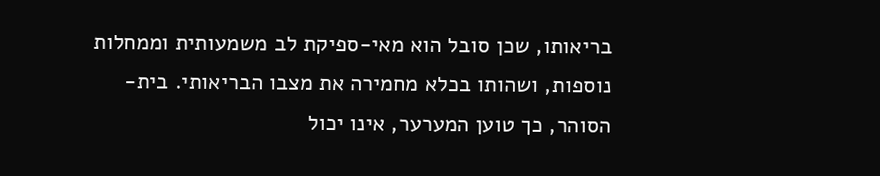בריאותו, שכן סובל הוא מאי-ספיקת לב משמעותית וממחלות נוספות, ושהותו בכלא מחמירה את מצבו הבריאותי. בית-הסוהר, כך טוען המערער, אינו יכול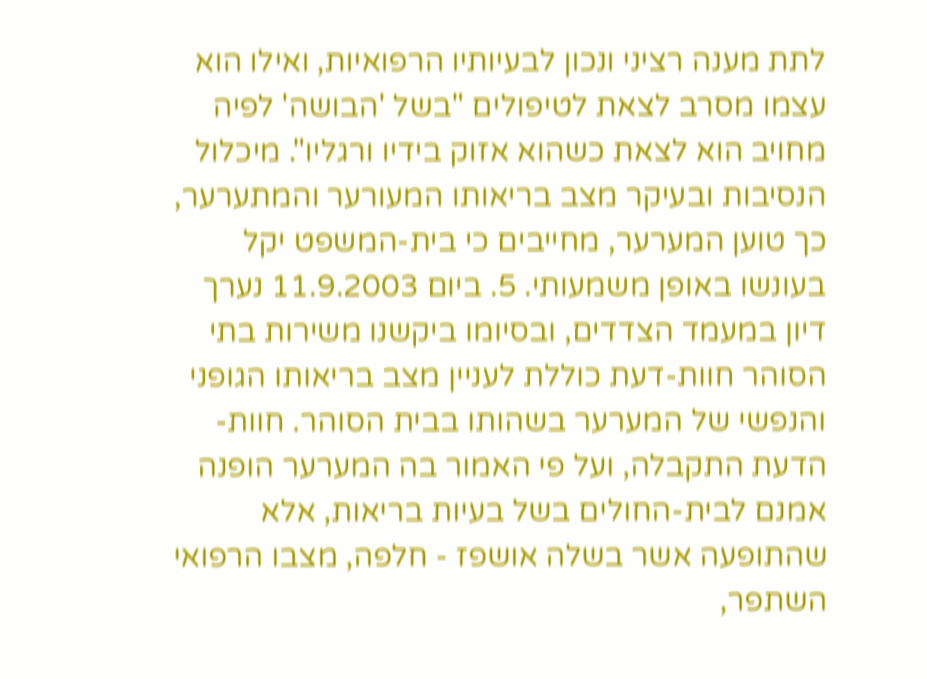לתת מענה רציני ונכון לבעיותיו הרפואיות, ואילו הוא עצמו מסרב לצאת לטיפולים "בשל 'הבושה' לפיה מחויב הוא לצאת כשהוא אזוק בידיו ורגליו". מיכלול הנסיבות ובעיקר מצב בריאותו המעורער והמתערער, כך טוען המערער, מחייבים כי בית-המשפט יקל בעונשו באופן משמעותי. 5. ביום 11.9.2003 נערך דיון במעמד הצדדים, ובסיומו ביקשנו משירות בתי הסוהר חוות-דעת כוללת לעניין מצב בריאותו הגופני והנפשי של המערער בשהותו בבית הסוהר. חוות-הדעת התקבלה, ועל פי האמור בה המערער הופנה אמנם לבית-החולים בשל בעיות בריאות, אלא שהתופעה אשר בשלה אושפז - חלפה, מצבו הרפואי השתפר,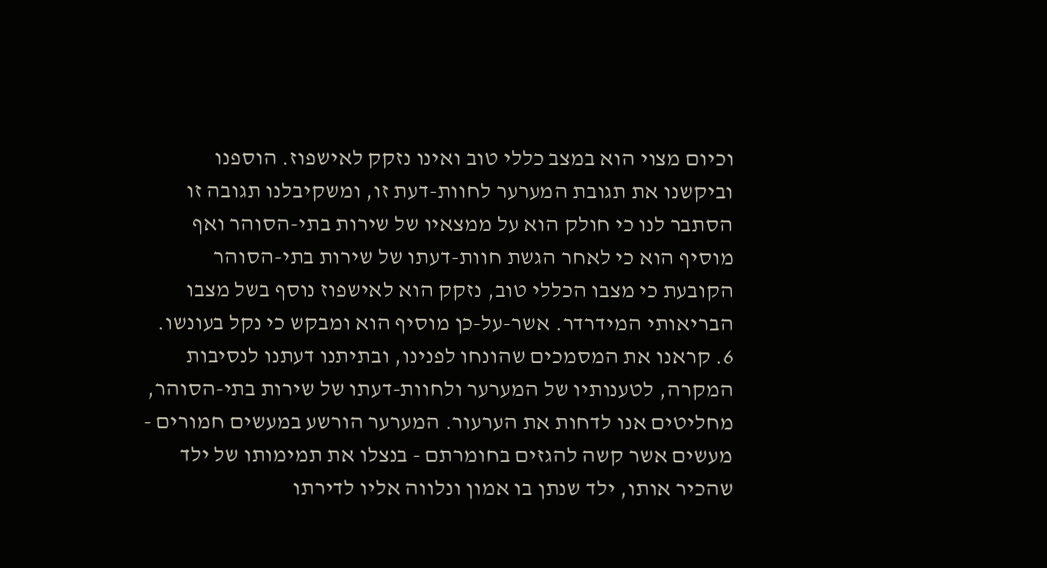וכיום מצוי הוא במצב כללי טוב ואינו נזקק לאישפוז. הוספנו וביקשנו את תגובת המערער לחוות-דעת זו, ומשקיבלנו תגובה זו הסתבר לנו כי חולק הוא על ממצאיו של שירות בתי-הסוהר ואף מוסיף הוא כי לאחר הגשת חוות-דעתו של שירות בתי-הסוהר הקובעת כי מצבו הכללי טוב, נזקק הוא לאישפוז נוסף בשל מצבו הבריאותי המידרדר. אשר-על-כן מוסיף הוא ומבקש כי נקל בעונשו. 6. קראנו את המסמכים שהונחו לפנינו, ובתיתנו דעתנו לנסיבות המקרה, לטענותיו של המערער ולחוות-דעתו של שירות בתי-הסוהר, מחליטים אנו לדחות את הערעור. המערער הורשע במעשים חמורים - מעשים אשר קשה להגזים בחומרתם - בנצלו את תמימותו של ילד שהכיר אותו, ילד שנתן בו אמון ונלווה אליו לדירתו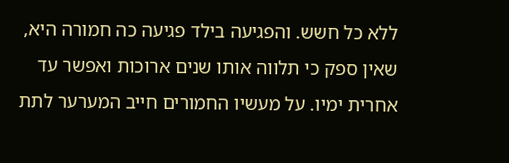ללא כל חשש. והפגיעה בילד פגיעה כה חמורה היא, שאין ספק כי תלווה אותו שנים ארוכות ואפשר עד אחרית ימיו. על מעשיו החמורים חייב המערער לתת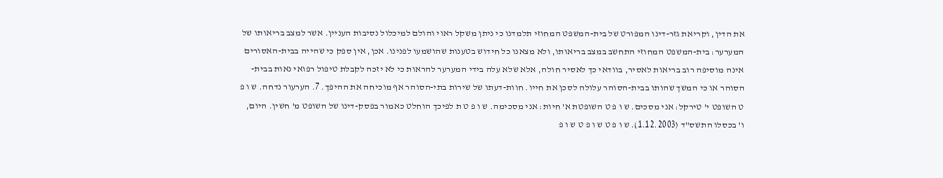את הדין, וקריאת גזר-דינו המפורט של בית-המשפט המחוזי תלמדנו כי ניתן משקל ראוי והולם למיכלול נסיבות העניין. אשר למצב בריאותו של המערער: בית-המשפט המחוזי התחשב במצב בריאותו, ולא מצאנו כל חידוש בטענות שהושמעו לפנינו. אכן, אין ספק כי שהייה בבית-האסורים אינה מוסיפה רוב בריאות לאסיר, בוודאי כך לאסיר חולה, אלא שלא עלה בידי המערער להראות כי לא יזכה לקבלת טיפול רפואי נאות בבית-הסוהר או כי המשך שהותו בבית-הסוהר עלולה לסכן את חייו. חוות-דעתו של שירות בתי-הסוהר אף מוכיחה את ההיפך. 7. הערעור נדחה. ש ו פ ט השופט י' טירקל: אני מסכים. ש ו פ ט השופטת א' חיות: אני מסכימה. ש ו פ ט ת לפיכך הוחלט כאמור בפסק-דינו של השופט מ' חשין. היום, ו' בכסלו התשס"ד (1.12.2003). ש ו פ ט ש ו פ ט ש ו פ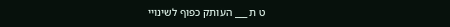ט ת ___ העותק כפוף לשינויי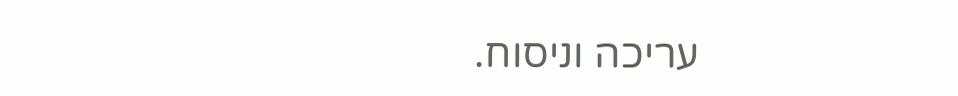עריכה וניסוח.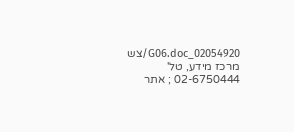02054920_G06.doc/צש מרכז מידע, טל' 02-6750444 ; אתר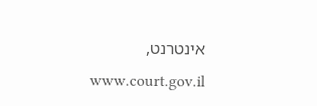אינטרנט, www.court.gov.il